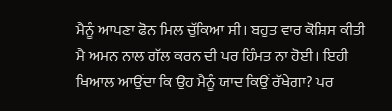ਮੈਨੂੰ ਆਪਣਾ ਫੋਨ ਮਿਲ ਚੁੱਕਿਆ ਸੀ। ਬਹੁਤ ਵਾਰ ਕੋਸ਼ਿਸ ਕੀਤੀ ਮੈ ਅਮਨ ਨਾਲ ਗੱਲ ਕਰਨ ਦੀ ਪਰ ਹਿੰਮਤ ਨਾ ਹੋਈ। ਇਹੀ ਖਿਆਲ ਆਉਂਦਾ ਕਿ ਉਹ ਮੈਨੂੰ ਯਾਦ ਕਿਉਂ ਰੱਖੇਗਾ? ਪਰ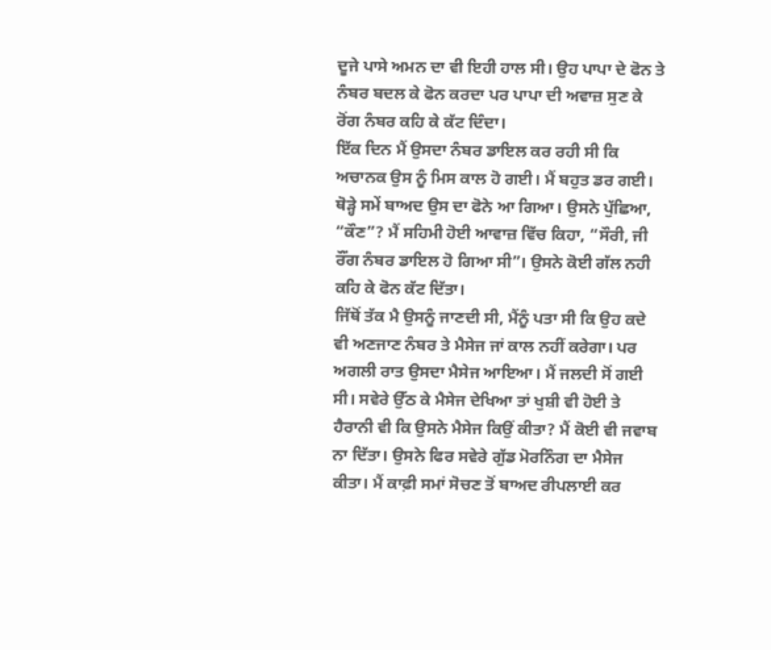ਦੂਜੇ ਪਾਸੇ ਅਮਨ ਦਾ ਵੀ ਇਹੀ ਹਾਲ ਸੀ। ਉਹ ਪਾਪਾ ਦੇ ਫੋਨ ਤੇ ਨੰਬਰ ਬਦਲ ਕੇ ਫੋਨ ਕਰਦਾ ਪਰ ਪਾਪਾ ਦੀ ਅਵਾਜ਼ ਸੁਣ ਕੇ ਰੋਂਗ ਨੰਬਰ ਕਹਿ ਕੇ ਕੱਟ ਦਿੰਦਾ।
ਇੱਕ ਦਿਨ ਮੈਂ ਉਸਦਾ ਨੰਬਰ ਡਾਇਲ ਕਰ ਰਹੀ ਸੀ ਕਿ ਅਚਾਨਕ ਉਸ ਨੂੰ ਮਿਸ ਕਾਲ ਹੋ ਗਈ। ਮੈਂ ਬਹੁਤ ਡਰ ਗਈ। ਥੋੜ੍ਹੇ ਸਮੇਂ ਬਾਅਦ ਉਸ ਦਾ ਫੋਨੇ ਆ ਗਿਆ। ਉਸਨੇ ਪੁੱਛਿਆ, “ਕੌਣ”? ਮੈਂ ਸਹਿਮੀ ਹੋਈ ਆਵਾਜ਼ ਵਿੱਚ ਕਿਹਾ, “ਸੌਰੀ, ਜੀ ਰੌਂਗ ਨੰਬਰ ਡਾਇਲ ਹੋ ਗਿਆ ਸੀ”। ਉਸਨੇ ਕੋਈ ਗੱਲ ਨਹੀ ਕਹਿ ਕੇ ਫੋਨ ਕੱਟ ਦਿੱਤਾ।
ਜਿੱਥੋਂ ਤੱਕ ਮੈ ਉਸਨੂੰ ਜਾਣਦੀ ਸੀ, ਮੈਂਨੂੰ ਪਤਾ ਸੀ ਕਿ ਉਹ ਕਦੇ ਵੀ ਅਣਜਾਣ ਨੰਬਰ ਤੇ ਮੈਸੇਜ ਜਾਂ ਕਾਲ ਨਹੀਂ ਕਰੇਗਾ। ਪਰ ਅਗਲੀ ਰਾਤ ਉਸਦਾ ਮੈਸੇਜ ਆਇਆ। ਮੈਂ ਜਲਦੀ ਸੋਂ ਗਈ ਸੀ। ਸਵੇਰੇ ਉੱਠ ਕੇ ਮੈਸੇਜ ਦੇਖਿਆ ਤਾਂ ਖੁਸ਼ੀ ਵੀ ਹੋਈ ਤੇ ਹੈਰਾਨੀ ਵੀ ਕਿ ਉਸਨੇ ਮੈਸੇਜ ਕਿਉਂ ਕੀਤਾ? ਮੈਂ ਕੋਈ ਵੀ ਜਵਾਬ ਨਾ ਦਿੱਤਾ। ਉਸਨੇ ਫਿਰ ਸਵੇਰੇ ਗੁੱਡ ਮੋਰਨਿੰਗ ਦਾ ਮੈਸੇਜ ਕੀਤਾ। ਮੈਂ ਕਾਫ਼ੀ ਸਮਾਂ ਸੋਚਣ ਤੋਂ ਬਾਅਦ ਰੀਪਲਾਈ ਕਰ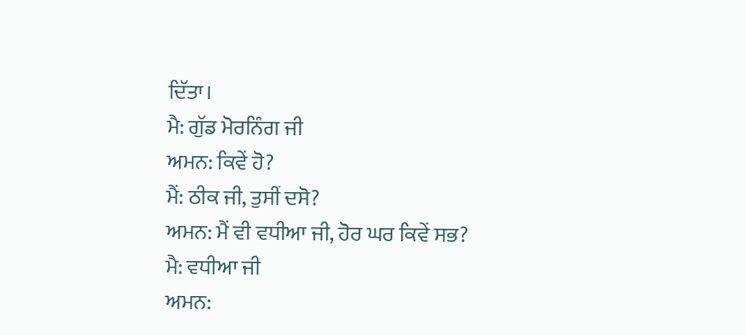ਦਿੱਤਾ।
ਮੈ: ਗੁੱਡ ਮੋਰਨਿੰਗ ਜੀ
ਅਮਨ: ਕਿਵੇਂ ਹੋ?
ਮੈਂ: ਠੀਕ ਜੀ, ਤੁਸੀਂ ਦਸੋ?
ਅਮਨ: ਮੈਂ ਵੀ ਵਧੀਆ ਜੀ, ਹੋਰ ਘਰ ਕਿਵੇਂ ਸਭ?
ਮੈ: ਵਧੀਆ ਜੀ
ਅਮਨ: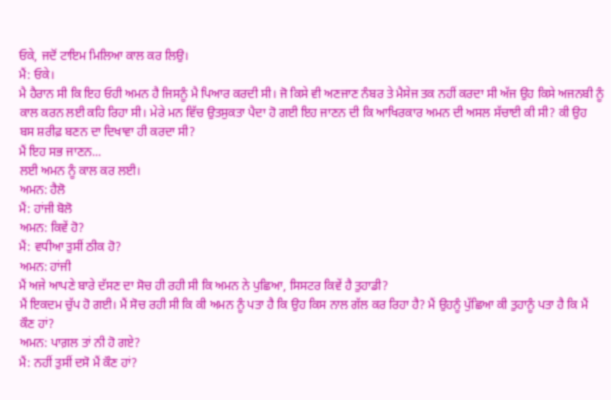ਓਕੇ, ਜਦੋਂ ਟਾਇਮ ਮਿਲਿਆ ਕਾਲ ਕਰ ਲਿਉ।
ਮੈਂ: ਓਕੇ।
ਮੈ ਹੈਰਾਨ ਸੀ ਕਿ ਇਹ ਓਹੀ ਅਮਨ ਹੈ ਜਿਸਨੂੰ ਮੈ ਪਿਆਰ ਕਰਦੀ ਸੀ। ਜੋ ਕਿਸੇ ਵੀ ਅਣਜਾਣ ਨੰਬਰ ਤੇ ਮੈਸੇਜ ਤਕ ਨਹੀਂ ਕਰਦਾ ਸੀ ਅੱਜ ਉਹ ਕਿਸੇ ਅਜਨਬੀ ਨੂੰ ਕਾਲ ਕਰਨ ਲਈ ਕਹਿ ਰਿਹਾ ਸੀ। ਮੇਰੇ ਮਨ ਵਿੱਚ ਉਤਸੁਕਤਾ ਪੈਦਾ ਹੋ ਗਈ ਇਹ ਜਾਣਨ ਦੀ ਕਿ ਆਖਿਰਕਾਰ ਅਮਨ ਦੀ ਅਸਲ ਸੱਚਾਈ ਕੀ ਸੀ? ਕੀ ਉਹ ਬਸ ਸ਼ਰੀਫ਼ ਬਣਨ ਦਾ ਦਿਖਾਵਾ ਹੀ ਕਰਦਾ ਸੀ?
ਮੈਂ ਇਹ ਸਭ ਜਾਣਨ...
ਲਈ ਅਮਨ ਨੂੰ ਕਾਲ ਕਰ ਲਈ।
ਅਮਨ: ਹੈਲੋ
ਮੈਂ: ਹਾਂਜੀ ਬੋਲੋ
ਅਮਨ: ਕਿਵੇਂ ਹੋ?
ਮੈਂ: ਵਧੀਆ ਤੁਸੀਂ ਠੀਕ ਹੋ?
ਅਮਨ: ਹਾਂਜੀ
ਮੈਂ ਅਜੇ ਆਪਣੇ ਬਾਰੇ ਦੱਸਣ ਦਾ ਸੋਚ ਹੀ ਰਹੀ ਸੀ ਕਿ ਅਮਨ ਨੇ ਪੁਛਿਆ, ਸਿਸਟਰ ਕਿਵੇਂ ਹੈ ਤੁਹਾਡੀ?
ਮੈਂ ਇਕਦਮ ਚੁੱਪ ਹੋ ਗਈ। ਮੈਂ ਸੋਚ ਰਹੀ ਸੀ ਕਿ ਕੀ ਅਮਨ ਨੂੰ ਪਤਾ ਹੈ ਕਿ ਉਹ ਕਿਸ ਨਾਲ ਗੱਲ ਕਰ ਰਿਹਾ ਹੈ? ਮੈਂ ਉਹਨੂੰ ਪੁੱਛਿਆ ਕੀ ਤੁਹਾਨੂੰ ਪਤਾ ਹੈ ਕਿ ਮੈਂ ਕੌਣ ਹਾਂ?
ਅਮਨ: ਪਾਗ਼ਲ ਤਾਂ ਨੀ ਹੋ ਗਏ?
ਮੈਂ: ਨਹੀਂ ਤੁਸੀਂ ਦਸੋ ਮੈਂ ਕੌਣ ਹਾਂ?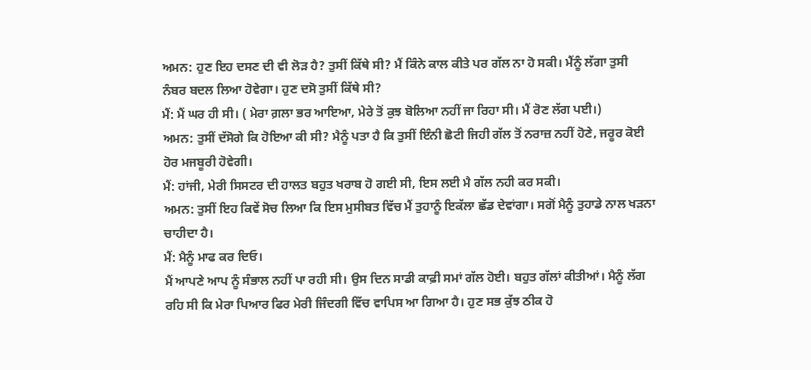ਅਮਨ: ਹੁਣ ਇਹ ਦਸਣ ਦੀ ਵੀ ਲੋੜ ਹੈ? ਤੁਸੀਂ ਕਿੱਥੇ ਸੀ? ਮੈਂ ਕਿੰਨੇ ਕਾਲ ਕੀਤੇ ਪਰ ਗੱਲ ਨਾ ਹੋ ਸਕੀ। ਮੈਂਨੂੰ ਲੱਗਾ ਤੁਸੀ ਨੰਬਰ ਬਦਲ ਲਿਆ ਹੋਵੇਗਾ। ਹੁਣ ਦਸੋ ਤੁਸੀਂ ਕਿੱਥੇ ਸੀ?
ਮੈਂ: ਮੈਂ ਘਰ ਹੀ ਸੀ। ( ਮੇਰਾ ਗ਼ਲਾ ਭਰ ਆਇਆ, ਮੇਰੇ ਤੋਂ ਕੁਝ ਬੋਲਿਆ ਨਹੀਂ ਜਾ ਰਿਹਾ ਸੀ। ਮੈਂ ਰੋਣ ਲੱਗ ਪਈ।)
ਅਮਨ: ਤੁਸੀਂ ਦੱਸੋਗੇ ਕਿ ਹੋਇਆ ਕੀ ਸੀ? ਮੈਨੂੰ ਪਤਾ ਹੈ ਕਿ ਤੁਸੀਂ ਇੰਨੀ ਛੋਟੀ ਜਿਹੀ ਗੱਲ ਤੋਂ ਨਰਾਜ਼ ਨਹੀਂ ਹੋਣੇ, ਜਰੂਰ ਕੋਈ ਹੋਰ ਮਜਬੂਰੀ ਹੋਵੇਗੀ।
ਮੈਂ: ਹਾਂਜੀ, ਮੇਰੀ ਸਿਸਟਰ ਦੀ ਹਾਲਤ ਬਹੁਤ ਖਰਾਬ ਹੋ ਗਈ ਸੀ, ਇਸ ਲਈ ਮੈ ਗੱਲ ਨਹੀ ਕਰ ਸਕੀ।
ਅਮਨ: ਤੁਸੀਂ ਇਹ ਕਿਵੇਂ ਸੋਚ ਲਿਆ ਕਿ ਇਸ ਮੁਸੀਬਤ ਵਿੱਚ ਮੈਂ ਤੁਹਾਨੂੰ ਇਕੱਲਾ ਛੱਡ ਦੇਵਾਂਗਾ। ਸਗੋਂ ਮੈਨੂੰ ਤੁਹਾਡੇ ਨਾਲ ਖੜਨਾ ਚਾਹੀਦਾ ਹੈ।
ਮੈਂ: ਮੈਨੂੰ ਮਾਫ ਕਰ ਦਿਓ।
ਮੈਂ ਆਪਣੇ ਆਪ ਨੂੰ ਸੰਭਾਲ ਨਹੀਂ ਪਾ ਰਹੀ ਸੀ। ਉਸ ਦਿਨ ਸਾਡੀ ਕਾਫ਼ੀ ਸਮਾਂ ਗੱਲ ਹੋਈ। ਬਹੁਤ ਗੱਲਾਂ ਕੀਤੀਆਂ। ਮੈਨੂੰ ਲੱਗ ਰਹਿ ਸੀ ਕਿ ਮੇਰਾ ਪਿਆਰ ਫਿਰ ਮੇਰੀ ਜਿੰਦਗੀ ਵਿੱਚ ਵਾਪਿਸ ਆ ਗਿਆ ਹੈ। ਹੁਣ ਸਭ ਕੁੱਝ ਠੀਕ ਹੋ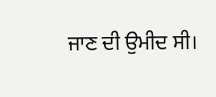ਜਾਣ ਦੀ ਉਮੀਦ ਸੀ।